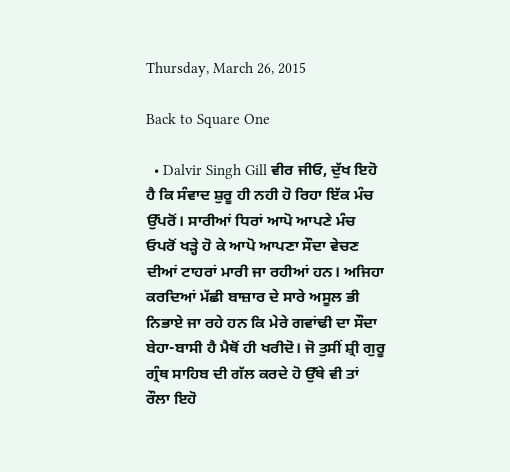Thursday, March 26, 2015

Back to Square One

  • Dalvir Singh Gill ਵੀਰ ਜੀਓ, ਦੁੱਖ ਇਹੋ ਹੈ ਕਿ ਸੰਵਾਦ ਸ਼ੁਰੂ ਹੀ ਨਹੀ ਹੋ ਰਿਹਾ ਇੱਕ ਮੰਚ ਉੱਪਰੋਂ। ਸਾਰੀਆਂ ਧਿਰਾਂ ਆਪੋ ਆਪਣੇ ਮੰਚ ਓਪਰੋਂ ਖੜ੍ਹੇ ਹੋ ਕੇ ਆਪੋ ਆਪਣਾ ਸੌਦਾ ਵੇਚਣ ਦੀਆਂ ਟਾਹਰਾਂ ਮਾਰੀ ਜਾ ਰਹੀਆਂ ਹਨ। ਅਜਿਹਾ ਕਰਦਿਆਂ ਮੱਛੀ ਬਾਜ਼ਾਰ ਦੇ ਸਾਰੇ ਅਸੂਲ ਭੀ ਨਿਭਾਏ ਜਾ ਰਹੇ ਹਨ ਕਿ ਮੇਰੇ ਗਵਾਂਢੀ ਦਾ ਸੌਦਾ ਬੇਹਾ-ਬਾਸੀ ਹੈ ਮੈਥੋਂ ਹੀ ਖਰੀਦੋ। ਜੋ ਤੁਸੀਂ ਸ਼੍ਰੀ ਗੁਰੂ ਗ੍ਰੰਥ ਸਾਹਿਬ ਦੀ ਗੱਲ ਕਰਦੇ ਹੋ ਉੱਥੇ ਵੀ ਤਾਂ ਰੌਲਾ ਇਹੋ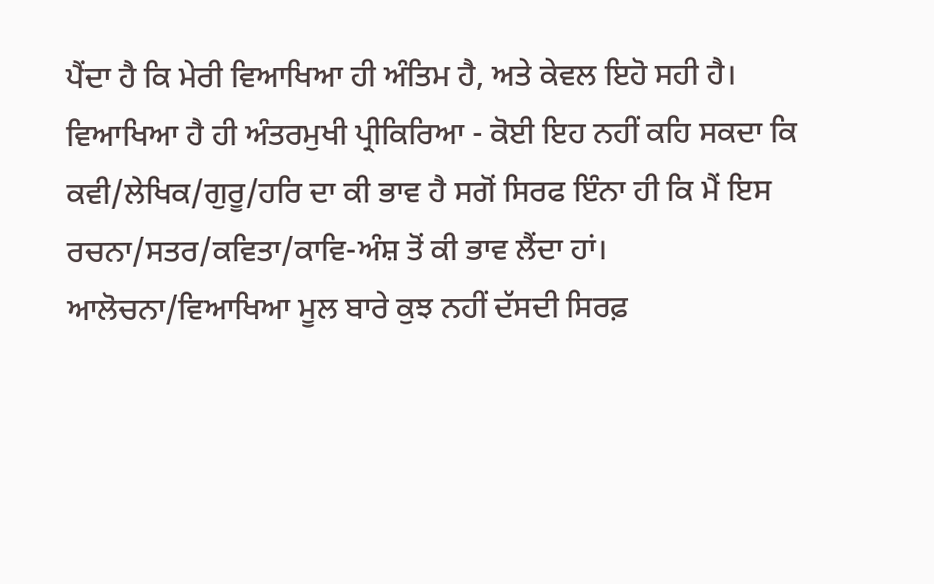ਪੈਂਦਾ ਹੈ ਕਿ ਮੇਰੀ ਵਿਆਖਿਆ ਹੀ ਅੰਤਿਮ ਹੈ, ਅਤੇ ਕੇਵਲ ਇਹੋ ਸਹੀ ਹੈ। ਵਿਆਖਿਆ ਹੈ ਹੀ ਅੰਤਰਮੁਖੀ ਪ੍ਰੀਕਿਰਿਆ - ਕੋਈ ਇਹ ਨਹੀਂ ਕਹਿ ਸਕਦਾ ਕਿ ਕਵੀ/ਲੇਖਿਕ/ਗੁਰੂ/ਹਰਿ ਦਾ ਕੀ ਭਾਵ ਹੈ ਸਗੋਂ ਸਿਰਫ ਇੰਨਾ ਹੀ ਕਿ ਮੈਂ ਇਸ ਰਚਨਾ/ਸਤਰ/ਕਵਿਤਾ/ਕਾਵਿ-ਅੰਸ਼ ਤੋਂ ਕੀ ਭਾਵ ਲੈਂਦਾ ਹਾਂ। ਆਲੋਚਨਾ/ਵਿਆਖਿਆ ਮੂਲ ਬਾਰੇ ਕੁਝ ਨਹੀਂ ਦੱਸਦੀ ਸਿਰਫ਼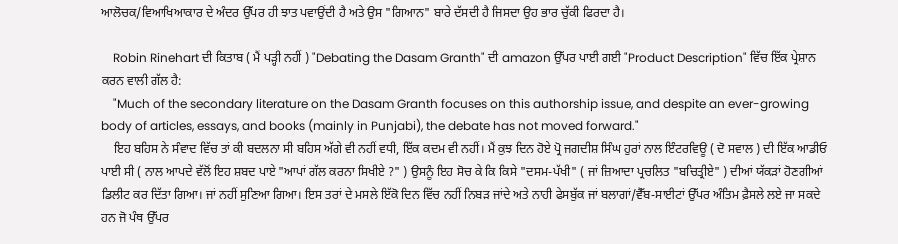ਆਲੋਚਕ/ਵਿਆਖਿਆਕਾਰ ਦੇ ਅੰਦਰ ਉੱਪਰ ਹੀ ਝਾਤ ਪਵਾਉਂਦੀ ਹੈ ਅਤੇ ਉਸ "ਗਿਆਨ" ਬਾਰੇ ਦੱਸਦੀ ਹੈ ਜਿਸਦਾ ਉਹ ਭਾਰ ਚੁੱਕੀ ਫਿਰਦਾ ਹੈ।

    Robin Rinehart ਦੀ ਕਿਤਾਬ ( ਮੈਂ ਪੜ੍ਹੀ ਨਹੀਂ ) "Debating the Dasam Granth" ਦੀ amazon ਉੱਪਰ ਪਾਈ ਗਈ "Product Description" ਵਿੱਚ ਇੱਕ ਪ੍ਰੇਸ਼ਾਨ ਕਰਨ ਵਾਲੀ ਗੱਲ ਹੈ:
    "Much of the secondary literature on the Dasam Granth focuses on this authorship issue, and despite an ever-growing body of articles, essays, and books (mainly in Punjabi), the debate has not moved forward."
    ਇਹ ਬਹਿਸ ਨੇ ਸੰਵਾਦ ਵਿੱਚ ਤਾਂ ਕੀ ਬਦਲਨਾ ਸੀ ਬਹਿਸ ਅੱਗੇ ਵੀ ਨਹੀਂ ਵਧੀ, ਇੱਕ ਕਦਮ ਵੀ ਨਹੀਂ। ਮੈਂ ਕੁਝ ਦਿਨ ਹੋਏ ਪ੍ਰੋ ਜਗਦੀਸ਼ ਸਿੰਘ ਹੁਰਾਂ ਨਾਲ ਇੰਟਰਵਿਊ ( ਦੋ ਸਵਾਲ ) ਦੀ ਇੱਕ ਆਡੀਓ ਪਾਈ ਸੀ ( ਨਾਲ ਆਪਦੇ ਵੱਲੋਂ ਇਹ ਸ਼ਬਦ ਪਾਏ "ਆਪਾਂ ਗੱਲ ਕਰਨਾ ਸਿਖੀਏ ?" ) ਉਸਨੂੰ ਇਹ ਸੋਚ ਕੇ ਕਿ ਕਿਸੇ "ਦਸਮ-ਪੱਖੀ" ( ਜਾਂ ਜ਼ਿਆਦਾ ਪ੍ਰਚਲਿਤ "ਬਚਿਤ੍ਰੀਏ" ) ਦੀਆਂ ਯੱਕੜਾਂ ਹੋਣਗੀਆਂ ਡਿਲੀਟ ਕਰ ਦਿੱਤਾ ਗਿਆ। ਜਾਂ ਨਹੀਂ ਸੁਣਿਆ ਗਿਆ। ਇਸ ਤਰਾਂ ਦੇ ਮਸਲੇ ਇੱਕੋ ਦਿਨ ਵਿੱਚ ਨਹੀਂ ਨਿਬੜ ਜਾਂਦੇ ਅਤੇ ਨਾਹੀ ਫੇਸਬੁੱਕ ਜਾਂ ਬਲਾਗਾਂ/ਵੈੱਬ-ਸਾਈਟਾਂ ਉੱਪਰ ਅੰਤਿਮ ਫ਼ੈਸਲੇ ਲਏ ਜਾ ਸਕਦੇ ਹਨ ਜੋ ਪੰਥ ਉੱਪਰ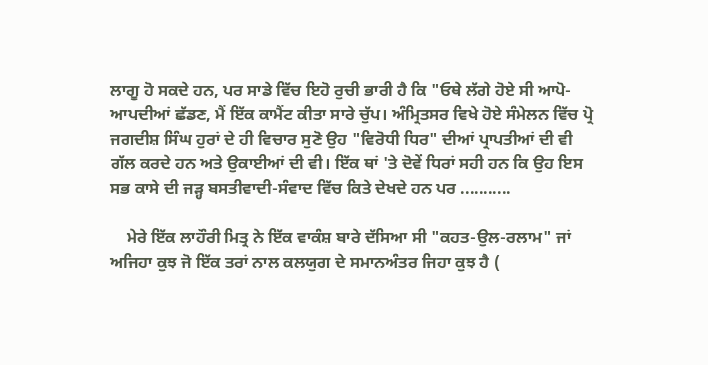ਲਾਗੂ ਹੋ ਸਕਦੇ ਹਨ, ਪਰ ਸਾਡੇ ਵਿੱਚ ਇਹੋ ਰੁਚੀ ਭਾਰੀ ਹੈ ਕਿ "ਓਥੇ ਲੱਗੇ ਹੋਏ ਸੀ ਆਪੋ-ਆਪਦੀਆਂ ਛੱਡਣ, ਮੈਂ ਇੱਕ ਕਾਮੈਂਟ ਕੀਤਾ ਸਾਰੇ ਚੁੱਪ। ਅੰਮ੍ਰਿਤਸਰ ਵਿਖੇ ਹੋਏ ਸੰਮੇਲਨ ਵਿੱਚ ਪ੍ਰੋ ਜਗਦੀਸ਼ ਸਿੰਘ ਹੁਰਾਂ ਦੇ ਹੀ ਵਿਚਾਰ ਸੁਣੋ ਉਹ "ਵਿਰੋਧੀ ਧਿਰ" ਦੀਆਂ ਪ੍ਰਾਪਤੀਆਂ ਦੀ ਵੀ ਗੱਲ ਕਰਦੇ ਹਨ ਅਤੇ ਉਕਾਈਆਂ ਦੀ ਵੀ। ਇੱਕ ਥਾਂ 'ਤੇ ਦੋਵੇਂ ਧਿਰਾਂ ਸਹੀ ਹਨ ਕਿ ਉਹ ਇਸ ਸਭ ਕਾਸੇ ਦੀ ਜੜ੍ਹ ਬਸਤੀਵਾਦੀ-ਸੰਵਾਦ ਵਿੱਚ ਕਿਤੇ ਦੇਖਦੇ ਹਨ ਪਰ ...........

    ਮੇਰੇ ਇੱਕ ਲਾਹੌਰੀ ਮਿਤ੍ਰ ਨੇ ਇੱਕ ਵਾਕੰਸ਼ ਬਾਰੇ ਦੱਸਿਆ ਸੀ "ਕਹਤ-ਉਲ-ਰਲਾਮ" ਜਾਂ ਅਜਿਹਾ ਕੁਝ ਜੋ ਇੱਕ ਤਰਾਂ ਨਾਲ ਕਲਯੁਗ ਦੇ ਸਮਾਨਅੰਤਰ ਜਿਹਾ ਕੁਝ ਹੈ (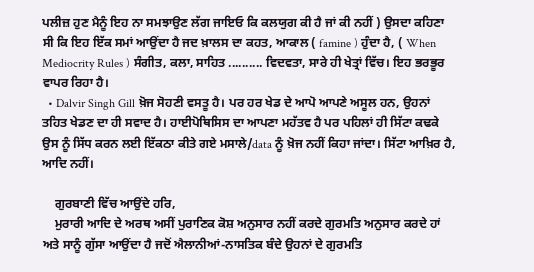ਪਲੀਜ਼ ਹੁਣ ਮੈਨੂੰ ਇਹ ਨਾ ਸਮਝਾਉਣ ਲੱਗ ਜਾਇਓ ਕਿ ਕਲਯੁਗ ਕੀ ਹੈ ਜਾਂ ਕੀ ਨਹੀਂ ) ਉਸਦਾ ਕਹਿਣਾ ਸੀ ਕਿ ਇਹ ਇੱਕ ਸਮਾਂ ਆਉਂਦਾ ਹੈ ਜਦ ਖ਼ਾਲਸ ਦਾ ਕਹਤ, ਆਕਾਲ ( famine ) ਹੁੰਦਾ ਹੈ, ( When Mediocrity Rules ) ਸੰਗੀਤ, ਕਲਾ, ਸਾਹਿਤ .......... ਵਿਦਵਤਾ, ਸਾਰੇ ਹੀ ਖੇਤ੍ਰਾਂ ਵਿੱਚ। ਇਹ ਭਰਭੂਰ ਵਾਪਰ ਰਿਹਾ ਹੈ।
  • Dalvir Singh Gill ਖ਼ੋਜ ਸੋਹਣੀ ਵਸਤੂ ਹੈ। ਪਰ ਹਰ ਖੇਡ ਦੇ ਆਪੋ ਆਪਣੇ ਅਸੂਲ ਹਨ, ਉਹਨਾਂ ਤਹਿਤ ਖੇਡਣ ਦਾ ਹੀ ਸਵਾਦ ਹੈ। ਹਾਈਪੋਥਿਸਿਸ ਦਾ ਆਪਣਾ ਮਹੱਤਵ ਹੈ ਪਰ ਪਹਿਲਾਂ ਹੀ ਸਿੱਟਾ ਕਢਕੇ ਉਸ ਨੂੰ ਸਿੱਧ ਕਰਨ ਲਈ ਇੱਕਠਾ ਕੀਤੇ ਗਏ ਮਸਾਲੇ/data ਨੂੰ ਖ਼ੋਜ ਨਹੀਂ ਕਿਹਾ ਜਾਂਦਾ। ਸਿੱਟਾ ਆਖ਼ਿਰ ਹੈ, ਆਦਿ ਨਹੀਂ।

    ਗੁਰਬਾਣੀ ਵਿੱਚ ਆਉਂਦੇ ਹਰਿ,
    ਮੁਰਾਰੀ ਆਦਿ ਦੇ ਅਰਥ ਅਸੀਂ ਪੁਰਾਣਿਕ ਕੋਸ਼ ਅਨੁਸਾਰ ਨਹੀਂ ਕਰਦੇ ਗੁਰਮਤਿ ਅਨੁਸਾਰ ਕਰਦੇ ਹਾਂ ਅਤੇ ਸਾਨੂੰ ਗੁੱਸਾ ਆਉਂਦਾ ਹੈ ਜਦੋਂ ਐਲਾਨੀਆਂ-ਨਾਸਤਿਕ ਬੰਦੇ ਉਹਨਾਂ ਦੇ ਗੁਰਮਤਿ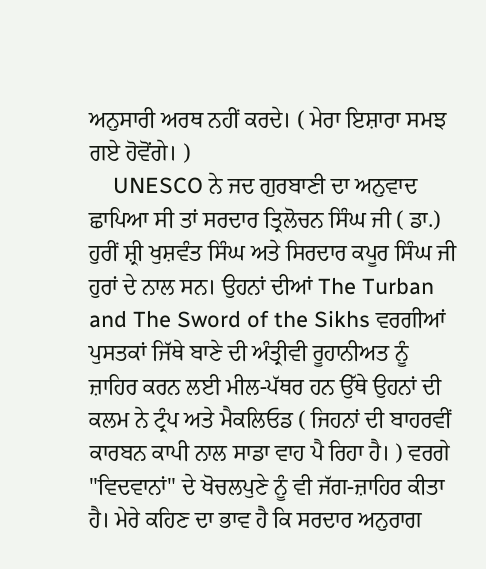ਅਨੁਸਾਰੀ ਅਰਥ ਨਹੀਂ ਕਰਦੇ। ( ਮੇਰਾ ਇਸ਼ਾਰਾ ਸਮਝ ਗਏ ਹੋਵੋਂਗੇ। )
    UNESCO ਨੇ ਜਦ ਗੁਰਬਾਣੀ ਦਾ ਅਨੁਵਾਦ ਛਾਪਿਆ ਸੀ ਤਾਂ ਸਰਦਾਰ ਤ੍ਰਿਲੋਚਨ ਸਿੰਘ ਜੀ ( ਡਾ.) ਹੁਰੀਂ ਸ਼੍ਰੀ ਖੁਸ਼ਵੰਤ ਸਿੰਘ ਅਤੇ ਸਿਰਦਾਰ ਕਪੂਰ ਸਿੰਘ ਜੀ ਹੁਰਾਂ ਦੇ ਨਾਲ ਸਨ। ਉਹਨਾਂ ਦੀਆਂ The Turban and The Sword of the Sikhs ਵਰਗੀਆਂ ਪੁਸਤਕਾਂ ਜਿੱਥੇ ਬਾਣੇ ਦੀ ਅੰਤ੍ਰੀਵੀ ਰੂਹਾਨੀਅਤ ਨੂੰ ਜ਼ਾਹਿਰ ਕਰਨ ਲਈ ਮੀਲ-ਪੱਥਰ ਹਨ ਉੱਥੇ ਉਹਨਾਂ ਦੀ ਕਲਮ ਨੇ ਟ੍ਰੰਪ ਅਤੇ ਮੈਕਲਿਓਡ ( ਜਿਹਨਾਂ ਦੀ ਬਾਹਰਵੀਂ ਕਾਰਬਨ ਕਾਪੀ ਨਾਲ ਸਾਡਾ ਵਾਹ ਪੈ ਰਿਹਾ ਹੈ। ) ਵਰਗੇ "ਵਿਦਵਾਨਾਂ" ਦੇ ਖੋਚਲਪੁਣੇ ਨੂੰ ਵੀ ਜੱਗ-ਜ਼ਾਹਿਰ ਕੀਤਾ ਹੈ। ਮੇਰੇ ਕਹਿਣ ਦਾ ਭਾਵ ਹੈ ਕਿ ਸਰਦਾਰ ਅਨੁਰਾਗ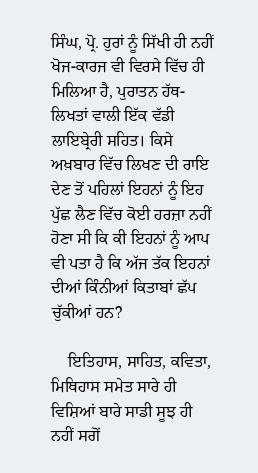ਸਿੰਘ, ਪ੍ਰੋ. ਹੁਰਾਂ ਨੂੰ ਸਿੱਖੀ ਹੀ ਨਹੀਂ ਖੋਜ-ਕਾਰਜ ਵੀ ਵਿਰਸੇ ਵਿੱਚ ਹੀ ਮਿਲਿਆ ਹੈ, ਪੁਰਾਤਨ ਹੱਥ-ਲਿਖਤਾਂ ਵਾਲੀ ਇੱਕ ਵੱਡੀ ਲਾਇਬ੍ਰੇਰੀ ਸਹਿਤ। ਕਿਸੇ ਅਖ਼ਬਾਰ ਵਿੱਚ ਲਿਖਣ ਦੀ ਰਾਇ ਦੇਣ ਤੋਂ ਪਹਿਲਾਂ ਇਹਨਾਂ ਨੂੰ ਇਹ ਪੁੱਛ ਲੈਣ ਵਿੱਚ ਕੋਈ ਹਰਜ਼ਾ ਨਹੀਂ ਹੋਣਾ ਸੀ ਕਿ ਕੀ ਇਹਨਾਂ ਨੂੰ ਆਪ ਵੀ ਪਤਾ ਹੈ ਕਿ ਅੱਜ ਤੱਕ ਇਹਨਾਂ ਦੀਆਂ ਕਿੰਨੀਆਂ ਕਿਤਾਬਾਂ ਛੱਪ ਚੁੱਕੀਆਂ ਹਨ?

    ਇਤਿਹਾਸ, ਸਾਹਿਤ, ਕਵਿਤਾ, ਮਿਥਿਹਾਸ ਸਮੇਤ ਸਾਰੇ ਹੀ ਵਿਸ਼ਿਆਂ ਬਾਰੇ ਸਾਡੀ ਸੂਝ ਹੀ ਨਹੀਂ ਸਗੋਂ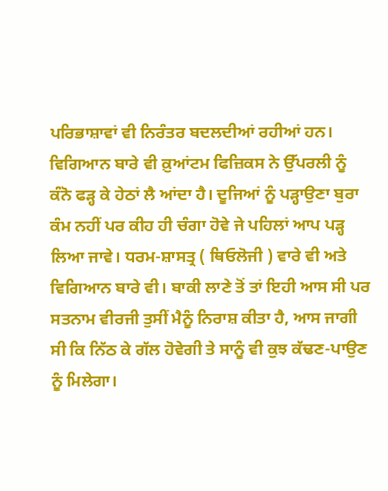ਪਰਿਭਾਸ਼ਾਵਾਂ ਵੀ ਨਿਰੰਤਰ ਬਦਲਦੀਆਂ ਰਹੀਆਂ ਹਨ। ਵਿਗਿਆਨ ਬਾਰੇ ਵੀ ਕ਼ੁਆਂਟਮ ਫਿਜ਼ਿਕਸ ਨੇ ਉੱਪਰਲੀ ਨੂੰ ਕੰਨੋ ਫੜ੍ਹ ਕੇ ਹੇਠਾਂ ਲੈ ਆਂਦਾ ਹੈ। ਦੂਜਿਆਂ ਨੂੰ ਪੜ੍ਹਾਉਣਾ ਬੁਰਾ ਕੰਮ ਨਹੀਂ ਪਰ ਕੀਹ ਹੀ ਚੰਗਾ ਹੋਵੇ ਜੇ ਪਹਿਲਾਂ ਆਪ ਪੜ੍ਹ ਲਿਆ ਜਾਵੇ। ਧਰਮ-ਸ਼ਾਸਤ੍ਰ ( ਥਿਓਲੋਜੀ ) ਵਾਰੇ ਵੀ ਅਤੇ ਵਿਗਿਆਨ ਬਾਰੇ ਵੀ। ਬਾਕੀ ਲਾਣੇ ਤੋਂ ਤਾਂ ਇਹੀ ਆਸ ਸੀ ਪਰ ਸਤਨਾਮ ਵੀਰਜੀ ਤੁਸੀਂ ਮੈਨੂੰ ਨਿਰਾਸ਼ ਕੀਤਾ ਹੈ, ਆਸ ਜਾਗੀ ਸੀ ਕਿ ਨਿੱਠ ਕੇ ਗੱਲ ਹੋਵੇਗੀ ਤੇ ਸਾਨੂੰ ਵੀ ਕੁਝ ਕੱਢਣ-ਪਾਉਣ ਨੂੰ ਮਿਲੇਗਾ।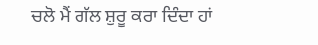ਚਲੋ ਮੈਂ ਗੱਲ ਸ਼ੁਰੂ ਕਰਾ ਦਿੰਦਾ ਹਾਂ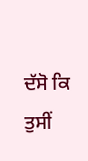ਦੱਸੋ ਕਿ ਤੁਸੀਂ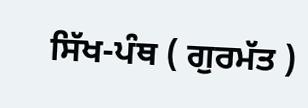ਸਿੱਖ-ਪੰਥ ( ਗੁਰਮੱਤ )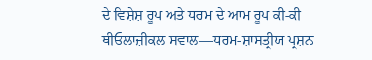ਦੇ ਵਿਸ਼ੇਸ਼ ਰੂਪ ਅਤੇ ਧਰਮ ਦੇ ਆਮ ਰੂਪ ਕੀ-ਕੀ ਥੀਓਲਾਜ਼ੀਕਲ ਸਵਾਲ—ਧਰਮ-ਸ਼ਾਸਤ੍ਰੀਯ ਪ੍ਰਸ਼ਨ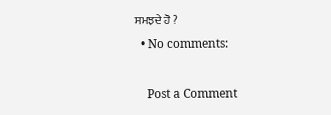ਸਮਝਦੇ ਹੋ ?
  • No comments:

    Post a Comment